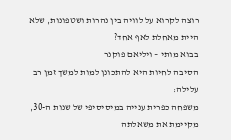רוצה לקרוא על לוויה בין נהרות ושטפונות, שלא היית מאחלת לאף אחד?
בבוא מותי – ויליאם פוקנר
הסיבה לחיות היא להתכונן למות למשך זמן רב
עלילה:
משפחה כפרית ענייה במיסיסיפי של שנות ה-30, מקיימת את משאלתה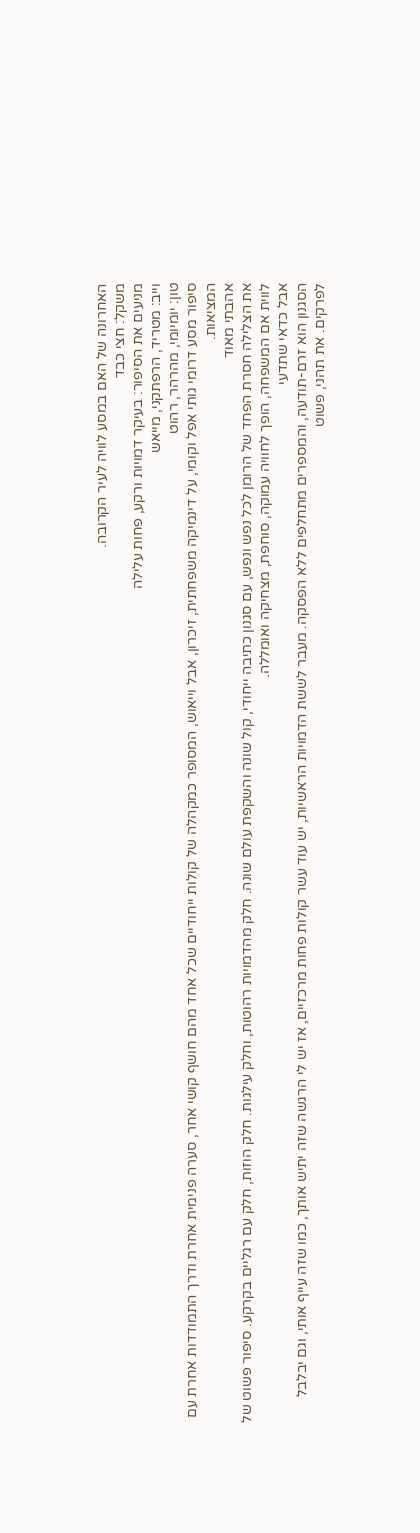האחרונה של האם במסע לוויה לעיר הקרובה.
משקל: חצי כבד
מניעים את הסיפור: בעיקר דמויות ורקע, פחות עלילה
וייב: מטריד, הרפתקני, מייאש
טון: יומיומי, מהרהר, רהוט
סיפור מסע דרומי גותי אפל וקומי, על דינמיקה משפחתית, זיכרון, אבל וייאוש, המסופר כמקהלה של קולות ייחודיים שכל אחד מהם חושף קושי אחר, סערה פנימית אחרת ודרך התמודדות אחרת עם המציאות.
אהבתי מאוד
את הצלילה חסרת הפחד של הרומן לכל נפש ונפש, עם סגנון כתיבה ייחודי, קול שונה והשקפת עולם שונה. חלק מהדמויות רהוטות, וחלק עילגות. חלק הוזות, חלק עם רגליים בקרקע. סיפור פשוט של לווית אם המשפחה, הופך לחוויה עמוקה, סוחפת, מצחיקה ואומללה.
אבל כדאי שתדעי
הסגנון הוא זרם-תודעה, והמספרים מתחלפים ללא הפסקה. מעבר לששת הדמויות הראשיות, יש עוד עשר קולות פחות מרכזיים, אז יש לי הרגשה שזה יתיש אותך, כמו שזה עייף אותי, וגם יבלבל לפרקים. את תהני, פשוט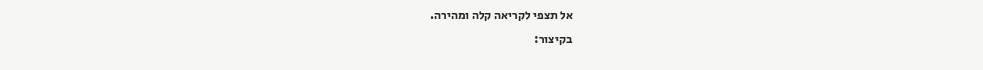אל תצפי לקריאה קלה ומהירה.
בקיצור: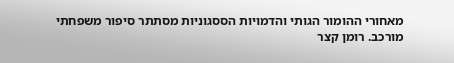מאחורי ההומור הגותי והדמויות הססגוניות מסתתר סיפור משפחתי מורכב. רומן קצר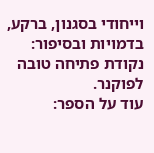וייחודי בסגנון, ברקע, בדמויות ובסיפור: נקודת פתיחה טובה לפוקנר.
עוד על הספר: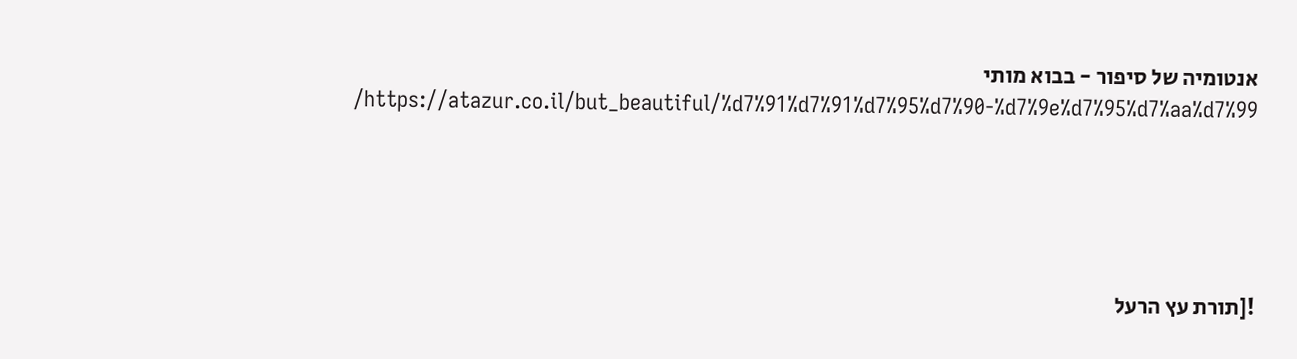אנטומיה של סיפור - בבוא מותי https://atazur.co.il/but_beautiful/%d7%91%d7%91%d7%95%d7%90-%d7%9e%d7%95%d7%aa%d7%99/





![תורת עץ הרעל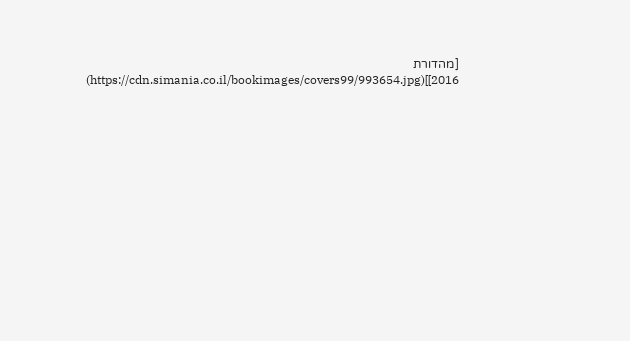[מהדורת 2016]](https://cdn.simania.co.il/bookimages/covers99/993654.jpg)